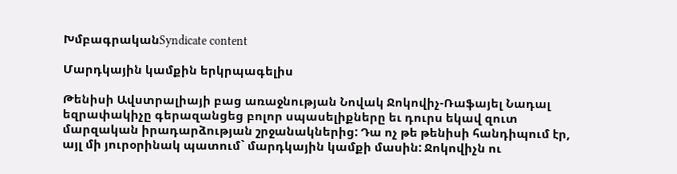ԽմբագրականSyndicate content

Մարդկային կամքին երկրպագելիս

Թենիսի Ավստրալիայի բաց առաջնության Նովակ Ջոկովիչ-Ռաֆայել Նադալ եզրափակիչը գերազանցեց բոլոր սպասելիքները եւ դուրս եկավ զուտ մարզական իրադարձության շրջանակներից: Դա ոչ թե թենիսի հանդիպում էր, այլ մի յուրօրինակ պատում` մարդկային կամքի մասին: Ջոկովիչն ու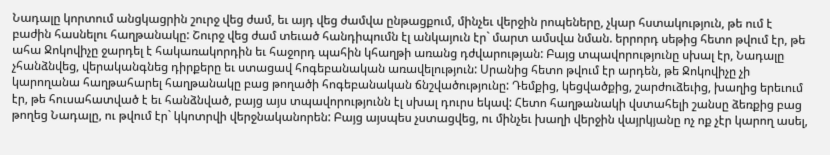Նադալը կորտում անցկացրին շուրջ վեց ժամ, եւ այդ վեց ժամվա ընթացքում, մինչեւ վերջին րոպեները, չկար հստակություն, թե ում է բաժին հասնելու հաղթանակը: Շուրջ վեց ժամ տեւած հանդիպումն էլ անկայուն էր` մարտ ամսվա նման. երրորդ սեթից հետո թվում էր, թե ահա Ջոկովիչը ջարդել է հակառակորդին եւ հաջորդ պահին կհաղթի առանց դժվարության: Բայց տպավորությունը սխալ էր, Նադալը չհանձնվեց, վերականգնեց դիրքերը եւ ստացավ հոգեբանական առավելություն: Սրանից հետո թվում էր արդեն, թե Ջոկովիչը չի կարողանա հաղթահարել հաղթանակը բաց թողածի հոգեբանական ճնշվածությունը: Դեմքից, կեցվածքից, շարժուձեւից, խաղից երեւում էր, թե հուսահատված է եւ հանձնված, բայց այս տպավորությունն էլ սխալ դուրս եկավ: Հետո հաղթանակի վստահելի շանսը ձեռքից բաց թողեց Նադալը, ու թվում էր` կկոտրվի վերջնականորեն: Բայց այսպես չստացվեց, ու մինչեւ խաղի վերջին վայրկյանը ոչ ոք չէր կարող ասել,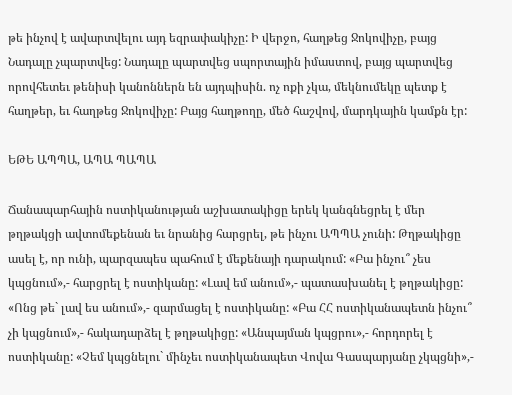թե ինչով է ավարտվելու այդ եզրափակիչը: Ի վերջո, հաղթեց Ջոկովիչը, բայց Նադալը չպարտվեց: Նադալը պարտվեց սպորտային իմաստով, բայց պարտվեց որովհետեւ թենիսի կանոններն են այդպիսին. ոչ ոքի չկա, մեկնումեկը պետք է հաղթեր, եւ հաղթեց Ջոկովիչը: Բայց հաղթողը, մեծ հաշվով, մարդկային կամքն էր:

ԵԹԵ ԱՊՊԱ, ԱՊԱ ՊԱՊԱ

Ճանապարհային ոստիկանության աշխատակիցը երեկ կանգնեցրել է մեր թղթակցի ավտոմեքենան եւ նրանից հարցրել, թե ինչու ԱՊՊԱ չունի: Թղթակիցը ասել է, որ ունի, պարզապես պահում է մեքենայի դարակում: «Բա ինչու՞ չես կպցնում»,- հարցրել է ոստիկանը: «Լավ եմ անում»,- պատասխանել է թղթակիցը: «Ոնց թե` լավ ես անում»,- զարմացել է ոստիկանը: «Բա ՀՀ ոստիկանապետն ինչու՞ չի կպցնում»,- հակադարձել է թղթակիցը: «Անպայման կպցրու»,- հորդորել է ոստիկանը: «Չեմ կպցնելու` մինչեւ ոստիկանապետ Վովա Գասպարյանը չկպցնի»,-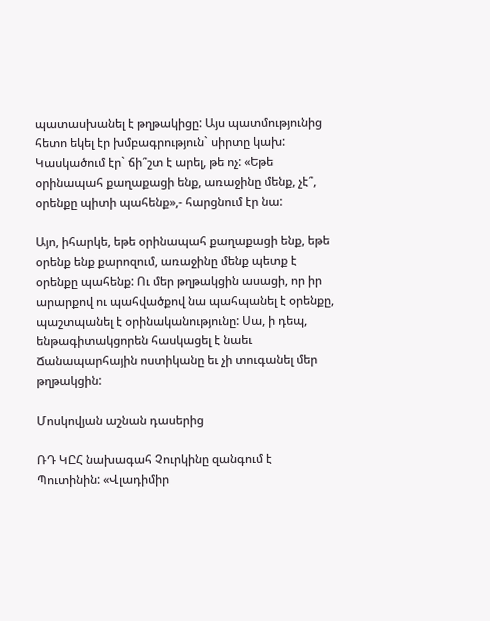պատասխանել է թղթակիցը: Այս պատմությունից հետո եկել էր խմբագրություն` սիրտը կախ: Կասկածում էր` ճի՞շտ է արել, թե ոչ: «Եթե օրինապահ քաղաքացի ենք, առաջինը մենք, չէ՞, օրենքը պիտի պահենք»,- հարցնում էր նա:

Այո, իհարկե, եթե օրինապահ քաղաքացի ենք, եթե օրենք ենք քարոզում, առաջինը մենք պետք է օրենքը պահենք: Ու մեր թղթակցին ասացի, որ իր արարքով ու պահվածքով նա պահպանել է օրենքը, պաշտպանել է օրինականությունը: Սա, ի դեպ, ենթագիտակցորեն հասկացել է նաեւ Ճանապարհային ոստիկանը եւ չի տուգանել մեր թղթակցին:

Մոսկովյան աշնան դասերից

ՌԴ ԿԸՀ նախագահ Չուրկինը զանգում է Պուտինին: «Վլադիմիր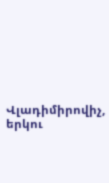Վլադիմիրովիչ, երկու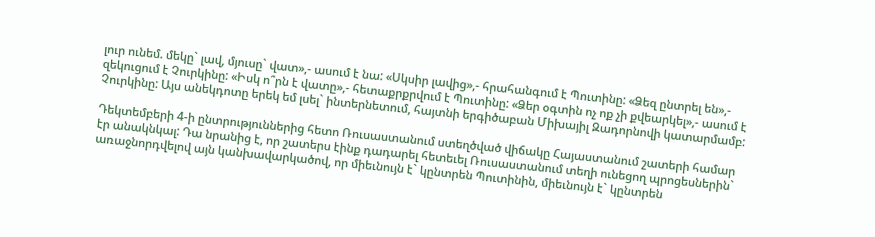լուր ունեմ. մեկը` լավ, մյուսը` վատ»,- ասում է նա: «Սկսիր լավից»,- հրահանգում է Պուտինը: «Ձեզ ընտրել են»,- զեկուցում է Չուրկինը: «Իսկ ո՞րն է վատը»,- հետաքրքրվում է Պուտինը: «Ձեր օգտին ոչ ոք չի քվեարկել»,- ասում է Չուրկինը: Այս անեկդոտը երեկ եմ լսել` ինտերնետում, հայտնի երգիծաբան Միխայիլ Զադորնովի կատարմամբ:

Դեկտեմբերի 4-ի ընտրություններից հետո Ռուսաստանում ստեղծված վիճակը Հայաստանում շատերի համար էր անակնկալ: Դա նրանից է, որ շատերս էինք դադարել հետեւել Ռուսաստանում տեղի ունեցող պրոցեսներին` առաջնորդվելով այն կանխավարկածով, որ միեւնույն է` կընտրեն Պուտինին, միեւնույն է` կընտրեն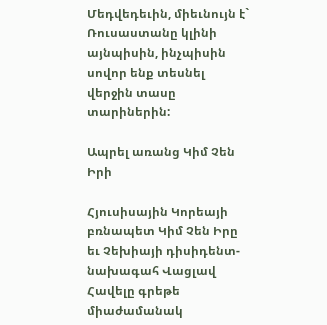Մեդվեդեւին, միեւնույն է` Ռուսաստանը կլինի այնպիսին, ինչպիսին սովոր ենք տեսնել վերջին տասը տարիներին:

Ապրել առանց Կիմ Չեն Իրի

Հյուսիսային Կորեայի բռնապետ Կիմ Չեն Իրը եւ Չեխիայի դիսիդենտ-նախագահ Վացլավ Հավելը գրեթե միաժամանակ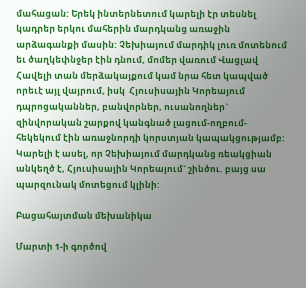մահացան: Երեկ ինտերնետում կարելի էր տեսնել կադրեր երկու մահերին մարդկանց առաջին արձագանքի մասին: Չեխիայում մարդիկ լուռ մոտենում եւ ծաղկեփնջեր էին դնում, մոմեր վառում Վացլավ Հավելի տան մերձակայքում կամ նրա հետ կապված որեւէ այլ վայրում, իսկ  Հյուսիսային Կորեայում դպրոցականներ, բանվորներ, ուսանողներ` զինվորական շարքով կանգնած լացում-ողբում-հեկեկում էին առաջնորդի կորստյան կապակցությամբ: Կարելի է ասել, որ Չեխիայում մարդկանց ռեակցիան անկեղծ է, Հյուսիսային Կորեայում` շինծու. բայց սա պարզունակ մոտեցում կլինի:

Բացահայտման մեխանիկա

Մարտի 1-ի գործով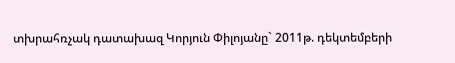տխրահռչակ դատախազ Կորյուն Փիլոյանը` 2011թ. դեկտեմբերի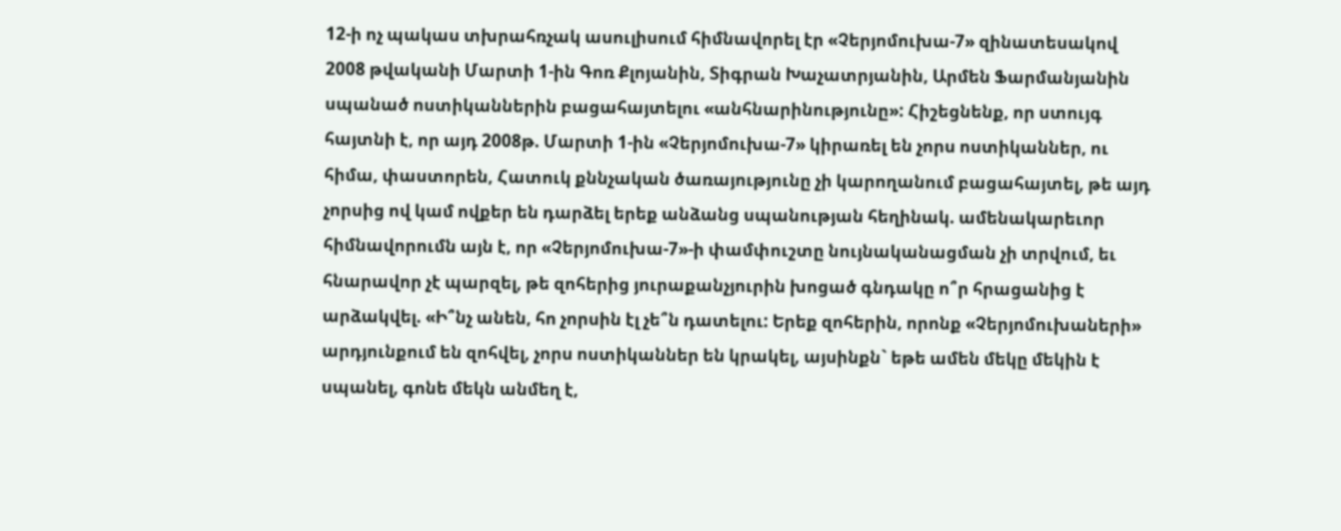12-ի ոչ պակաս տխրահռչակ ասուլիսում հիմնավորել էր «Չերյոմուխա-7» զինատեսակով 2008 թվականի Մարտի 1-ին Գոռ Քլոյանին, Տիգրան Խաչատրյանին, Արմեն Ֆարմանյանին սպանած ոստիկաններին բացահայտելու «անհնարինությունը»: Հիշեցնենք, որ ստույգ հայտնի է, որ այդ 2008թ. Մարտի 1-ին «Չերյոմուխա-7» կիրառել են չորս ոստիկաններ, ու հիմա, փաստորեն, Հատուկ քննչական ծառայությունը չի կարողանում բացահայտել, թե այդ չորսից ով կամ ովքեր են դարձել երեք անձանց սպանության հեղինակ. ամենակարեւոր հիմնավորումն այն է, որ «Չերյոմուխա-7»-ի փամփուշտը նույնականացման չի տրվում, եւ հնարավոր չէ պարզել, թե զոհերից յուրաքանչյուրին խոցած գնդակը ո՞ր հրացանից է արձակվել. «Ի՞նչ անեն, հո չորսին էլ չե՞ն դատելու: Երեք զոհերին, որոնք «Չերյոմուխաների» արդյունքում են զոհվել, չորս ոստիկաններ են կրակել, այսինքն` եթե ամեն մեկը մեկին է սպանել, գոնե մեկն անմեղ է,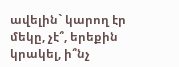ավելին` կարող էր մեկը, չէ՞, երեքին կրակել, ի՞նչ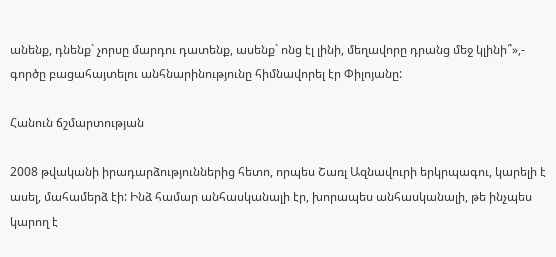անենք, դնենք` չորսը մարդու դատենք, ասենք` ոնց էլ լինի, մեղավորը դրանց մեջ կլինի՞»,- գործը բացահայտելու անհնարինությունը հիմնավորել էր Փիլոյանը:

Հանուն ճշմարտության

2008 թվականի իրադարձություններից հետո, որպես Շառլ Ազնավուրի երկրպագու, կարելի է ասել, մահամերձ էի: Ինձ համար անհասկանալի էր, խորապես անհասկանալի, թե ինչպես կարող է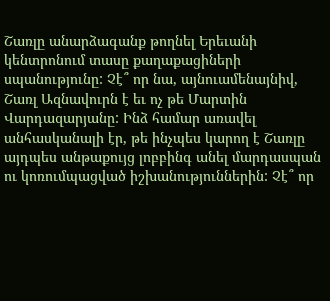Շառլը անարձագանք թողնել Երեւանի կենտրոնում տասը քաղաքացիների սպանությունը: Չէ՞ որ նա, այնուամենայնիվ, Շառլ Ազնավուրն է եւ ոչ թե Մարտին Վարդազարյանը: Ինձ համար առավել անհասկանալի էր, թե ինչպես կարող է Շառլը այդպես անթաքույց լոբբինգ անել մարդասպան ու կոռումպացված իշխանություններին: Չէ՞ որ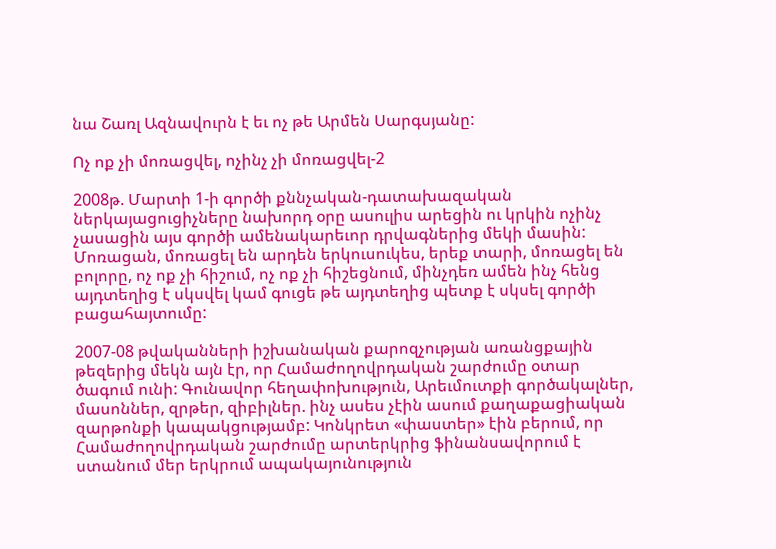նա Շառլ Ազնավուրն է եւ ոչ թե Արմեն Սարգսյանը:

Ոչ ոք չի մոռացվել, ոչինչ չի մոռացվել-2

2008թ. Մարտի 1-ի գործի քննչական-դատախազական ներկայացուցիչները նախորդ օրը ասուլիս արեցին ու կրկին ոչինչ չասացին այս գործի ամենակարեւոր դրվագներից մեկի մասին: Մոռացան, մոռացել են արդեն երկուսուկես, երեք տարի, մոռացել են բոլորը, ոչ ոք չի հիշում, ոչ ոք չի հիշեցնում, մինչդեռ ամեն ինչ հենց այդտեղից է սկսվել կամ գուցե թե այդտեղից պետք է սկսել գործի բացահայտումը:

2007-08 թվականների իշխանական քարոզչության առանցքային թեզերից մեկն այն էր, որ Համաժողովրդական շարժումը օտար ծագում ունի: Գունավոր հեղափոխություն, Արեւմուտքի գործակալներ, մասոններ, զրթեր, զիբիլներ. ինչ ասես չէին ասում քաղաքացիական զարթոնքի կապակցությամբ: Կոնկրետ «փաստեր» էին բերում, որ Համաժողովրդական շարժումը արտերկրից ֆինանսավորում է ստանում մեր երկրում ապակայունություն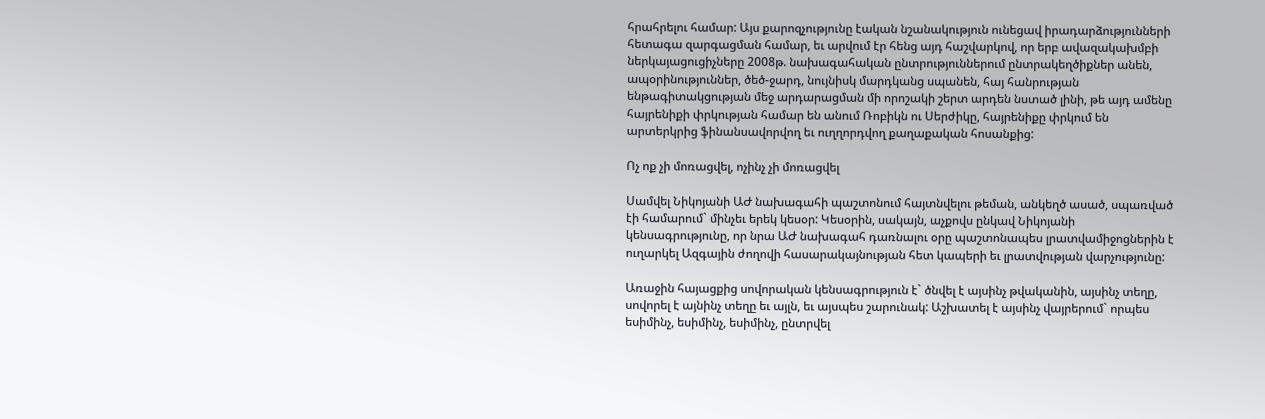հրահրելու համար: Այս քարոզչությունը էական նշանակություն ունեցավ իրադարձությունների հետագա զարգացման համար, եւ արվում էր հենց այդ հաշվարկով, որ երբ ավազակախմբի ներկայացուցիչները 2008թ. նախագահական ընտրություններում ընտրակեղծիքներ անեն, ապօրինություններ, ծեծ-ջարդ, նույնիսկ մարդկանց սպանեն, հայ հանրության ենթագիտակցության մեջ արդարացման մի որոշակի շերտ արդեն նստած լինի, թե այդ ամենը հայրենիքի փրկության համար են անում Ռոբիկն ու Սերժիկը, հայրենիքը փրկում են արտերկրից ֆինանսավորվող եւ ուղղորդվող քաղաքական հոսանքից:

Ոչ ոք չի մոռացվել, ոչինչ չի մոռացվել

Սամվել Նիկոյանի ԱԺ նախագահի պաշտոնում հայտնվելու թեման, անկեղծ ասած, սպառված էի համարում` մինչեւ երեկ կեսօր: Կեսօրին, սակայն, աչքովս ընկավ Նիկոյանի կենսագրությունը, որ նրա ԱԺ նախագահ դառնալու օրը պաշտոնապես լրատվամիջոցներին է ուղարկել Ազգային ժողովի հասարակայնության հետ կապերի եւ լրատվության վարչությունը:

Առաջին հայացքից սովորական կենսագրություն է` ծնվել է այսինչ թվականին, այսինչ տեղը, սովորել է այնինչ տեղը եւ այլն, եւ այսպես շարունակ: Աշխատել է այսինչ վայրերում` որպես եսիմինչ, եսիմինչ, եսիմինչ, ընտրվել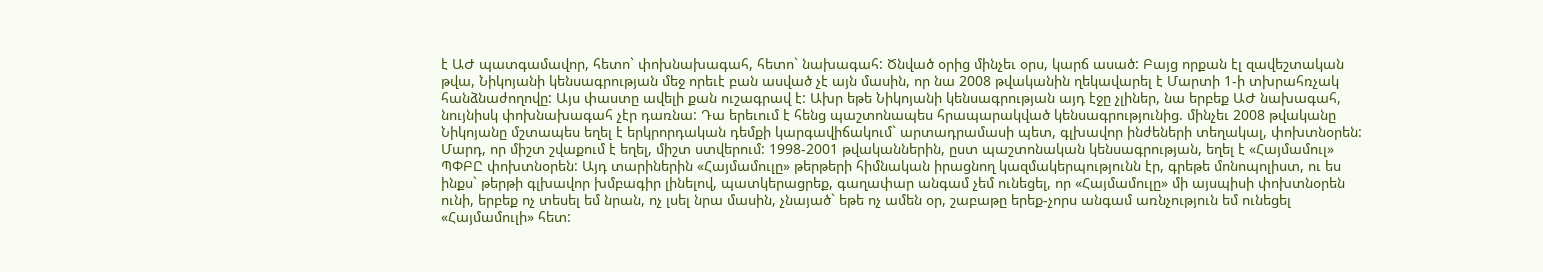է ԱԺ պատգամավոր, հետո` փոխնախագահ, հետո` նախագահ: Ծնված օրից մինչեւ օրս, կարճ ասած: Բայց որքան էլ զավեշտական թվա, Նիկոյանի կենսագրության մեջ որեւէ բան ասված չէ այն մասին, որ նա 2008 թվականին ղեկավարել է Մարտի 1-ի տխրահռչակ հանձնաժողովը: Այս փաստը ավելի քան ուշագրավ է: Ախր եթե Նիկոյանի կենսագրության այդ էջը չլիներ, նա երբեք ԱԺ նախագահ, նույնիսկ փոխնախագահ չէր դառնա: Դա երեւում է հենց պաշտոնապես հրապարակված կենսագրությունից. մինչեւ 2008 թվականը Նիկոյանը մշտապես եղել է երկրորդական դեմքի կարգավիճակում` արտադրամասի պետ, գլխավոր ինժեների տեղակալ, փոխտնօրեն: Մարդ, որ միշտ շվաքում է եղել, միշտ ստվերում: 1998-2001 թվականներին, ըստ պաշտոնական կենսագրության, եղել է «Հայմամուլ» ՊՓԲԸ փոխտնօրեն: Այդ տարիներին «Հայմամուլը» թերթերի հիմնական իրացնող կազմակերպությունն էր, գրեթե մոնոպոլիստ, ու ես ինքս` թերթի գլխավոր խմբագիր լինելով, պատկերացրեք, գաղափար անգամ չեմ ունեցել, որ «Հայմամուլը» մի այսպիսի փոխտնօրեն ունի, երբեք ոչ տեսել եմ նրան, ոչ լսել նրա մասին, չնայած` եթե ոչ ամեն օր, շաբաթը երեք-չորս անգամ առնչություն եմ ունեցել «Հայմամուլի» հետ: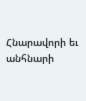Հնարավորի եւ անհնարի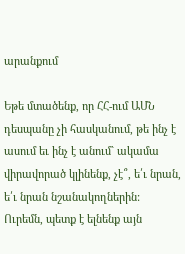արանքում

Եթե մտածենք, որ ՀՀ-ում ԱՄՆ դեսպանը չի հասկանում, թե ինչ է ասում եւ ինչ է անում` ակամա վիրավորած կլինենք, չէ՞, ե՛ւ նրան, ե՛ւ նրան նշանակողներին: Ուրեմն, պետք է ելնենք այն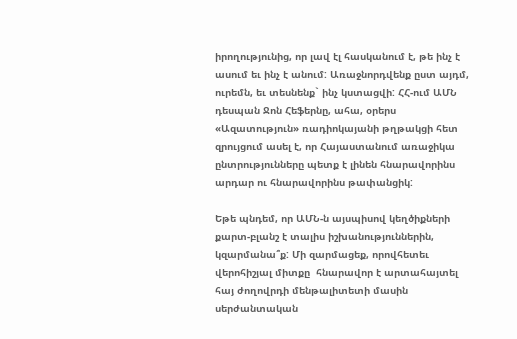իրողությունից, որ լավ էլ հասկանում է, թե ինչ է ասում եւ ինչ է անում: Առաջնորդվենք ըստ այդմ, ուրեմն, եւ տեսնենք` ինչ կստացվի: ՀՀ-ում ԱՄՆ դեսպան Ջոն Հեֆերնը, ահա, օրերս «Ազատություն» ռադիոկայանի թղթակցի հետ զրույցում ասել է, որ Հայաստանում առաջիկա ընտրությունները պետք է լինեն հնարավորինս արդար ու հնարավորինս թափանցիկ:

Եթե պնդեմ, որ ԱՄՆ-ն այսպիսով կեղծիքների քարտ-բլանշ է տալիս իշխանություններին, կզարմանա՞ք: Մի զարմացեք, որովհետեւ վերոհիշյալ միտքը  հնարավոր է արտահայտել հայ ժողովրդի մենթալիտետի մասին սերժանտական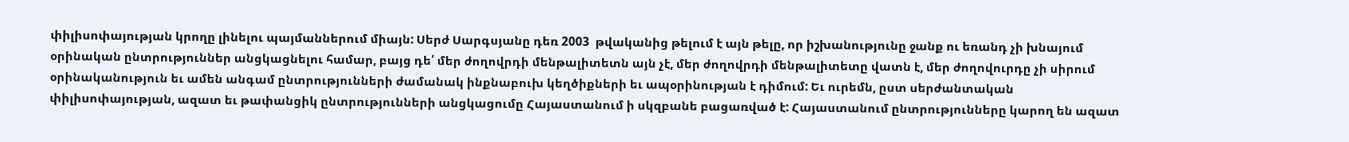փիլիսոփայության կրողը լինելու պայմաններում միայն: Սերժ Սարգսյանը դեռ 2003  թվականից թելում է այն թելը, որ իշխանությունը ջանք ու եռանդ չի խնայում օրինական ընտրություններ անցկացնելու համար, բայց դե՛ մեր ժողովրդի մենթալիտետն այն չէ, մեր ժողովրդի մենթալիտետը վատն է, մեր ժողովուրդը չի սիրում օրինականություն եւ ամեն անգամ ընտրությունների ժամանակ ինքնաբուխ կեղծիքների եւ ապօրինության է դիմում: Եւ ուրեմն, ըստ սերժանտական փիլիսոփայության, ազատ եւ թափանցիկ ընտրությունների անցկացումը Հայաստանում ի սկզբանե բացառված է: Հայաստանում ընտրությունները կարող են ազատ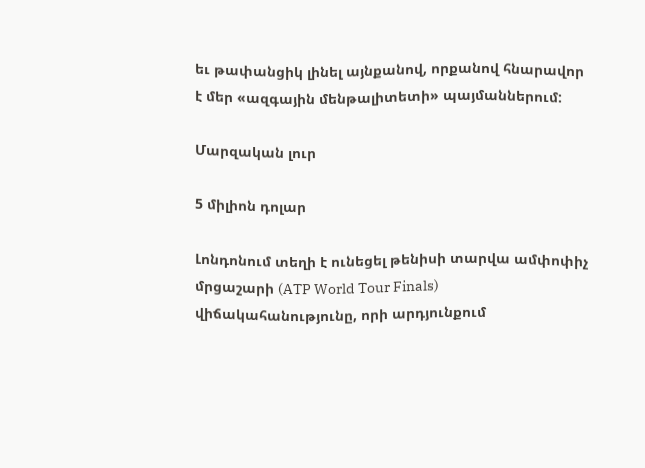եւ թափանցիկ լինել այնքանով, որքանով հնարավոր է մեր «ազգային մենթալիտետի» պայմաններում:

Մարզական լուր

5 միլիոն դոլար

Լոնդոնում տեղի է ունեցել թենիսի տարվա ամփոփիչ մրցաշարի (ATP World Tour Finals) վիճակահանությունը, որի արդյունքում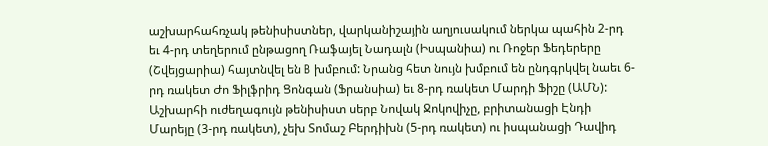աշխարհահռչակ թենիսիստներ, վարկանիշային աղյուսակում ներկա պահին 2-րդ եւ 4-րդ տեղերում ընթացող Ռաֆայել Նադալն (Իսպանիա) ու Ռոջեր Ֆեդերերը (Շվեյցարիա) հայտնվել են B խմբում: Նրանց հետ նույն խմբում են ընդգրկվել նաեւ 6-րդ ռակետ Ժո Ֆիլֆրիդ Ցոնգան (Ֆրանսիա) եւ 8-րդ ռակետ Մարդի Ֆիշը (ԱՄՆ): Աշխարհի ուժեղագույն թենիսիստ սերբ Նովակ Ջոկովիչը, բրիտանացի Էնդի Մարեյը (3-րդ ռակետ), չեխ Տոմաշ Բերդիխն (5-րդ ռակետ) ու իսպանացի Դավիդ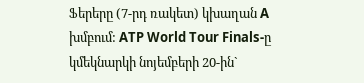Ֆերերը (7-րդ ռակետ) կխաղան A խմբում: ATP World Tour Finals-ը կմեկնարկի նոյեմբերի 20-ին`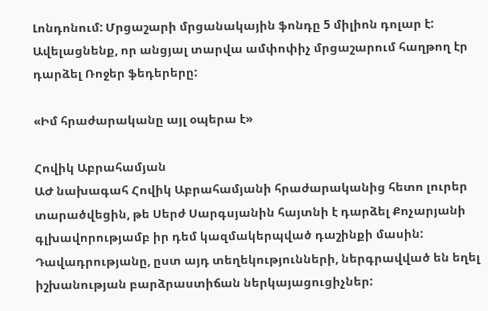Լոնդոնում: Մրցաշարի մրցանակային ֆոնդը 5 միլիոն դոլար է: Ավելացնենք, որ անցյալ տարվա ամփոփիչ մրցաշարում հաղթող էր դարձել Ռոջեր ֆեդերերը:

«Իմ հրաժարականը այլ օպերա է»

Հովիկ Աբրահամյան
ԱԺ նախագահ Հովիկ Աբրահամյանի հրաժարականից հետո լուրեր տարածվեցին, թե Սերժ Սարգսյանին հայտնի է դարձել Քոչարյանի գլխավորությամբ իր դեմ կազմակերպված դաշինքի մասին: Դավադրությանը, ըստ այդ տեղեկությունների, ներգրավված են եղել իշխանության բարձրաստիճան ներկայացուցիչներ: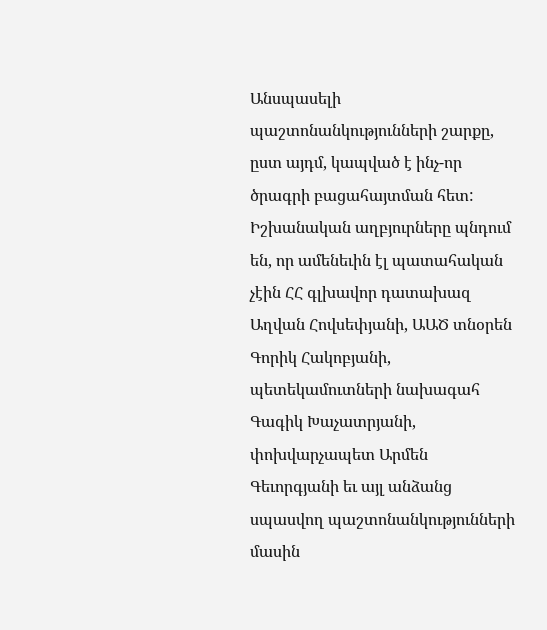Անսպասելի պաշտոնանկությունների շարքը, ըստ այդմ, կապված է ինչ-որ ծրագրի բացահայտման հետ: Իշխանական աղբյուրները պնդում են, որ ամենեւին էլ պատահական չէին ՀՀ գլխավոր դատախազ Աղվան Հովսեփյանի, ԱԱԾ տնօրեն Գորիկ Հակոբյանի, պետեկամուտների նախագահ Գագիկ Խաչատրյանի, փոխվարչապետ Արմեն Գեւորգյանի եւ այլ անձանց սպասվող պաշտոնանկությունների մասին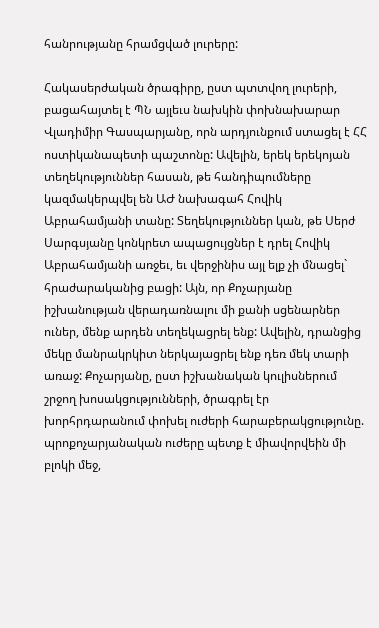հանրությանը հրամցված լուրերը:

Հակասերժական ծրագիրը, ըստ պտտվող լուրերի, բացահայտել է ՊՆ այլեւս նախկին փոխնախարար Վլադիմիր Գասպարյանը, որն արդյունքում ստացել է ՀՀ ոստիկանապետի պաշտոնը: Ավելին, երեկ երեկոյան տեղեկություններ հասան, թե հանդիպումները կազմակերպվել են ԱԺ նախագահ Հովիկ Աբրահամյանի տանը: Տեղեկություններ կան, թե Սերժ Սարգսյանը կոնկրետ ապացույցներ է դրել Հովիկ Աբրահամյանի առջեւ, եւ վերջինիս այլ ելք չի մնացել` հրաժարականից բացի: Այն, որ Քոչարյանը իշխանության վերադառնալու մի քանի սցենարներ ուներ, մենք արդեն տեղեկացրել ենք: Ավելին, դրանցից մեկը մանրակրկիտ ներկայացրել ենք դեռ մեկ տարի առաջ: Քոչարյանը, ըստ իշխանական կուլիսներում շրջող խոսակցությունների, ծրագրել էր խորհրդարանում փոխել ուժերի հարաբերակցությունը. պրոքոչարյանական ուժերը պետք է միավորվեին մի բլոկի մեջ,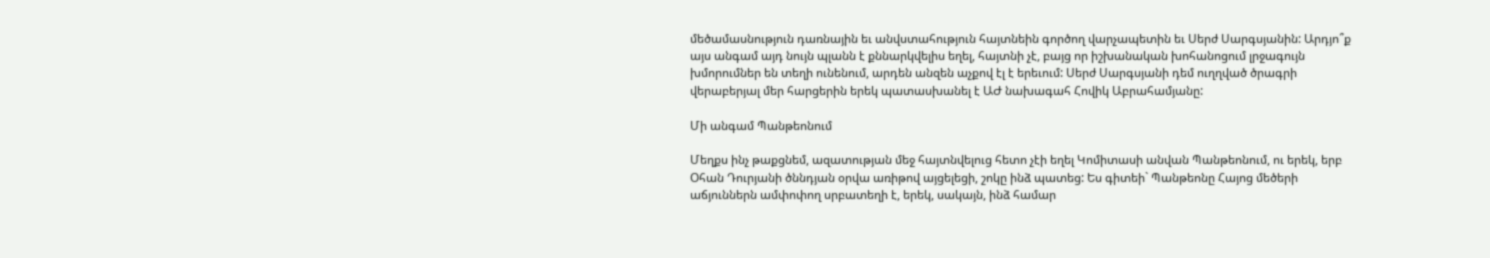մեծամասնություն դառնային եւ անվստահություն հայտնեին գործող վարչապետին եւ Սերժ Սարգսյանին: Արդյո՞ք այս անգամ այդ նույն պլանն է քննարկվելիս եղել, հայտնի չէ, բայց որ իշխանական խոհանոցում լրջագույն խմորումներ են տեղի ունենում, արդեն անզեն աչքով էլ է երեւում: Սերժ Սարգսյանի դեմ ուղղված ծրագրի վերաբերյալ մեր հարցերին երեկ պատասխանել է ԱԺ նախագահ Հովիկ Աբրահամյանը:

Մի անգամ Պանթեոնում

Մեղքս ինչ թաքցնեմ, ազատության մեջ հայտնվելուց հետո չէի եղել Կոմիտասի անվան Պանթեոնում, ու երեկ, երբ Օհան Դուրյանի ծննդյան օրվա առիթով այցելեցի, շոկը ինձ պատեց: Ես գիտեի` Պանթեոնը Հայոց մեծերի աճյուններն ամփոփող սրբատեղի է, երեկ, սակայն, ինձ համար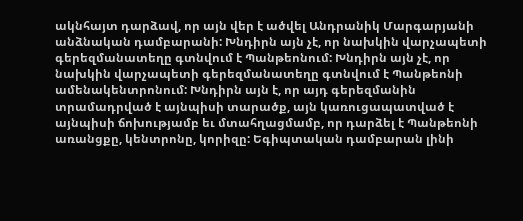ակնհայտ դարձավ, որ այն վեր է ածվել Անդրանիկ Մարգարյանի անձնական դամբարանի: Խնդիրն այն չէ, որ նախկին վարչապետի գերեզմանատեղը գտնվում է Պանթեոնում: Խնդիրն այն չէ, որ նախկին վարչապետի գերեզմանատեղը գտնվում է Պանթեոնի ամենակենտրոնում: Խնդիրն այն է, որ այդ գերեզմանին տրամադրված է այնպիսի տարածք, այն կառուցապատված է այնպիսի ճոխությամբ եւ մտահղացմամբ, որ դարձել է Պանթեոնի առանցքը, կենտրոնը, կորիզը: Եգիպտական դամբարան լինի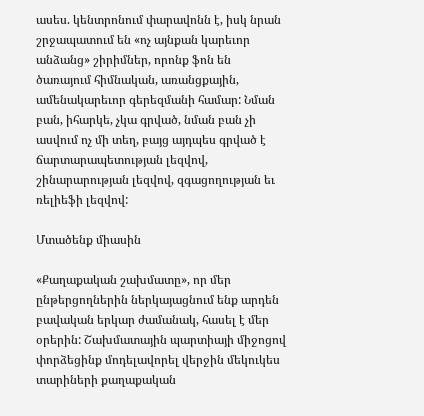ասես. կենտրոնում փարավոնն է, իսկ նրան շրջապատում են «ոչ այնքան կարեւոր անձանց» շիրիմներ, որոնք ֆոն են ծառայում հիմնական, առանցքային, ամենակարեւոր գերեզմանի համար: Նման բան, իհարկե, չկա գրված, նման բան չի ասվում ոչ մի տեղ, բայց այդպես գրված է ճարտարապետության լեզվով, շինարարության լեզվով, զգացողության եւ ռելիեֆի լեզվով:

Մտածենք միասին

«Քաղաքական շախմատը», որ մեր ընթերցողներին ներկայացնում ենք արդեն բավական երկար ժամանակ, հասել է մեր օրերին: Շախմատային պարտիայի միջոցով փորձեցինք մոդելավորել վերջին մեկուկես տարիների քաղաքական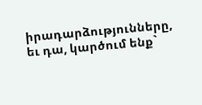իրադարձությունները, եւ դա, կարծում ենք`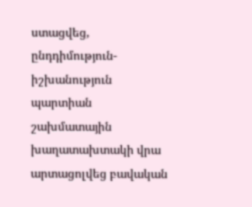ստացվեց, ընդդիմություն-իշխանություն պարտիան շախմատային խաղատախտակի վրա արտացոլվեց բավական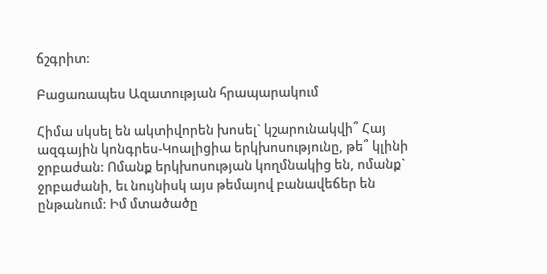ճշգրիտ:

Բացառապես Ազատության հրապարակում

Հիմա սկսել են ակտիվորեն խոսել` կշարունակվի՞ Հայ ազգային կոնգրես-Կոալիցիա երկխոսությունը, թե՞ կլինի ջրբաժան: Ոմանք երկխոսության կողմնակից են, ոմանք` ջրբաժանի, եւ նույնիսկ այս թեմայով բանավեճեր են ընթանում: Իմ մտածածը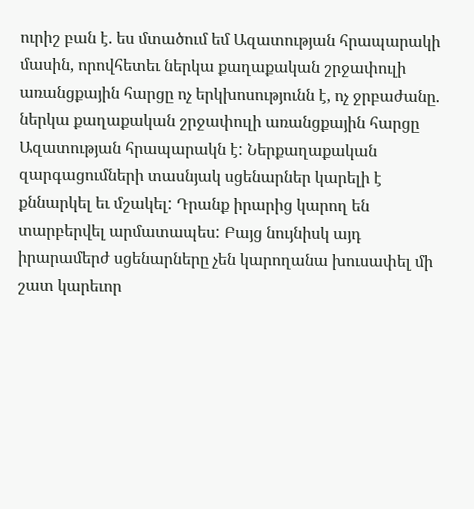ուրիշ բան է. ես մտածում եմ Ազատության հրապարակի մասին, որովհետեւ ներկա քաղաքական շրջափուլի առանցքային հարցը ոչ երկխոսությունն է, ոչ ջրբաժանը. ներկա քաղաքական շրջափուլի առանցքային հարցը Ազատության հրապարակն է: Ներքաղաքական զարգացումների տասնյակ սցենարներ կարելի է քննարկել եւ մշակել: Դրանք իրարից կարող են տարբերվել արմատապես: Բայց նույնիսկ այդ իրարամերժ սցենարները չեն կարողանա խուսափել մի շատ կարեւոր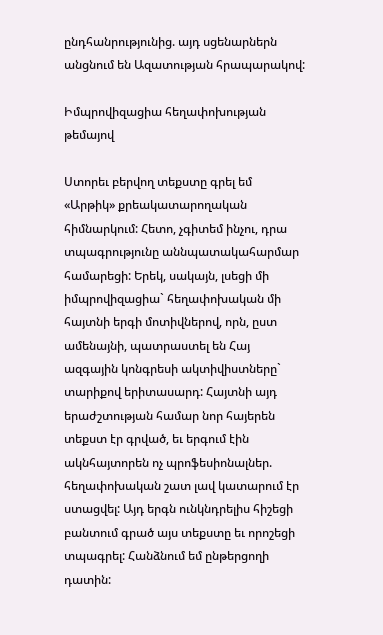ընդհանրությունից. այդ սցենարներն անցնում են Ազատության հրապարակով:

Իմպրովիզացիա հեղափոխության թեմայով

Ստորեւ բերվող տեքստը գրել եմ «Արթիկ» քրեակատարողական հիմնարկում: Հետո, չգիտեմ ինչու, դրա տպագրությունը աննպատակահարմար համարեցի: Երեկ, սակայն, լսեցի մի իմպրովիզացիա` հեղափոխական մի հայտնի երգի մոտիվներով, որն, ըստ ամենայնի, պատրաստել են Հայ ազգային կոնգրեսի ակտիվիստները` տարիքով երիտասարդ: Հայտնի այդ երաժշտության համար նոր հայերեն տեքստ էր գրված, եւ երգում էին ակնհայտորեն ոչ պրոֆեսիոնալներ. հեղափոխական շատ լավ կատարում էր ստացվել: Այդ երգն ունկնդրելիս հիշեցի բանտում գրած այս տեքստը եւ որոշեցի տպագրել: Հանձնում եմ ընթերցողի դատին: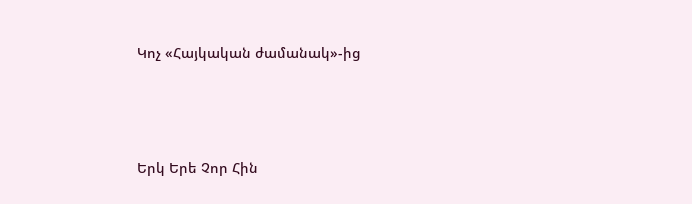Կոչ «Հայկական ժամանակ»-ից




Երկ Երե Չոր Հին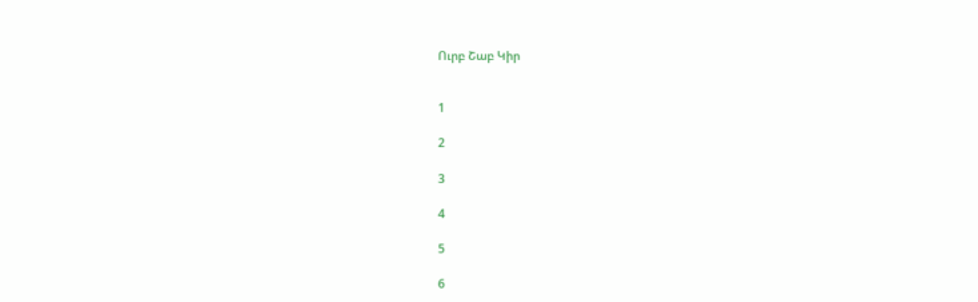Ուրբ Շաբ Կիր


1

2

3

4

5

6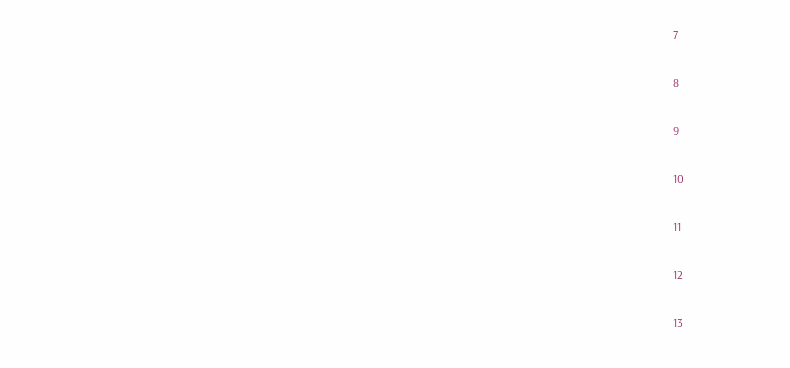7

8

9

10

11

12

13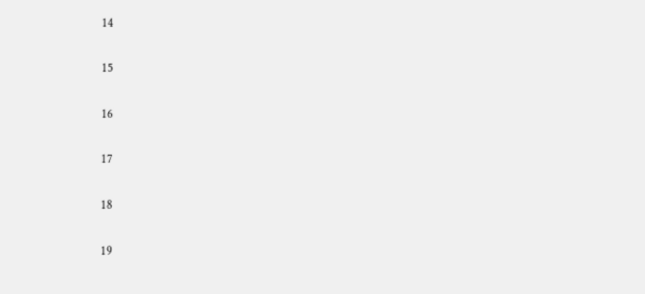14

15

16

17

18

19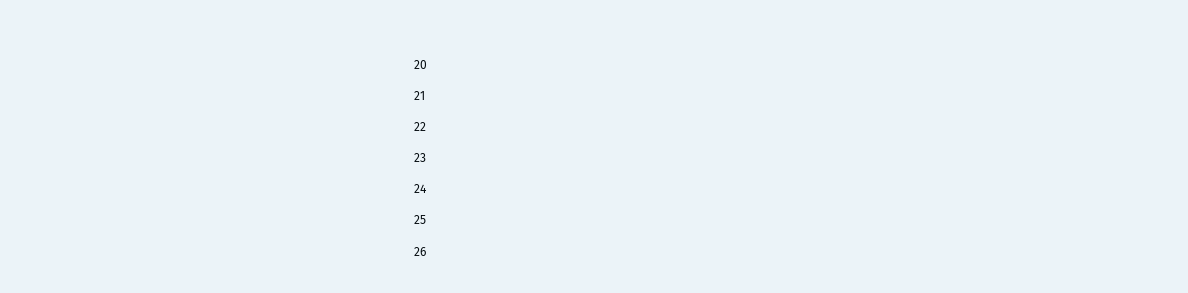20

21

22

23

24

25

26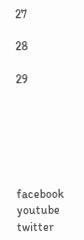27

28

29






facebook youtube twitter